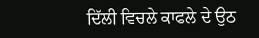ਦਿੱਲੀ ਵਿਚਲੇ ਕਾਫਲੇ ਦੇ ਉਠ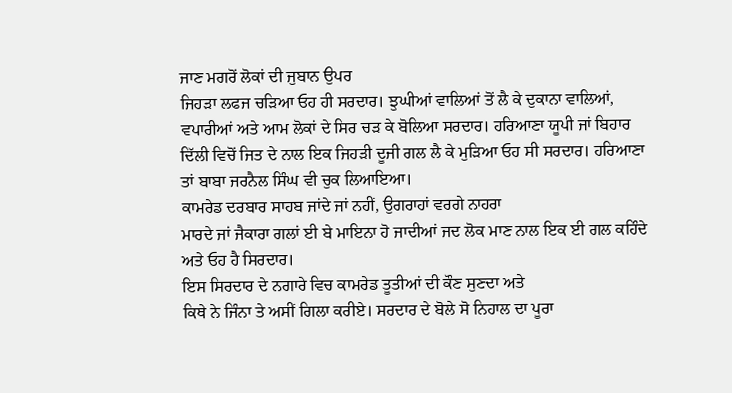ਜਾਣ ਮਗਰੋਂ ਲੋਕਾਂ ਦੀ ਜੁਬਾਨ ਉਪਰ
ਜਿਹੜਾ ਲਫਜ ਚੜਿਆ ਓਹ ਹੀ ਸਰਦਾਰ। ਝੁਘੀਆਂ ਵਾਲਿਆਂ ਤੋਂ ਲੈ ਕੇ ਦੁਕਾਨਾ ਵਾਲਿਆਂ,
ਵਪਾਰੀਆਂ ਅਤੇ ਆਮ ਲੋਕਾਂ ਦੇ ਸਿਰ ਚੜ ਕੇ ਬੋਲਿਆ ਸਰਦਾਰ। ਹਰਿਆਣਾ ਯੂਪੀ ਜਾਂ ਬਿਹਾਰ
ਦਿੱਲੀ ਵਿਚੋਂ ਜਿਤ ਦੇ ਨਾਲ ਇਕ ਜਿਹੜੀ ਦੂਜੀ ਗਲ ਲੈ ਕੇ ਮੁੜਿਆ ਓਹ ਸੀ ਸਰਦਾਰ। ਹਰਿਆਣਾ
ਤਾਂ ਬਾਬਾ ਜਰਨੈਲ ਸਿੰਘ ਵੀ ਚੁਕ ਲਿਆਇਆ।
ਕਾਮਰੇਡ ਦਰਬਾਰ ਸਾਹਬ ਜਾਂਦੇ ਜਾਂ ਨਹੀਂ, ਉਗਰਾਹਾਂ ਵਰਗੇ ਨਾਹਰਾ
ਮਾਰਦੇ ਜਾਂ ਜੈਕਾਰਾ ਗਲਾਂ ਈ ਬੇ ਮਾਇਨਾ ਹੋ ਜਾਦੀਆਂ ਜਦ ਲੋਕ ਮਾਣ ਨਾਲ ਇਕ ਈ ਗਲ ਕਹਿੰਦੇ
ਅਤੇ ਓਹ ਹੈ ਸਿਰਦਾਰ।
ਇਸ ਸਿਰਦਾਰ ਦੇ ਨਗਾਰੇ ਵਿਚ ਕਾਮਰੇਡ ਤੂਤੀਆਂ ਦੀ ਕੌਣ ਸੁਣਦਾ ਅਤੇ
ਕਿਥੇ ਨੇ ਜਿੰਨਾ ਤੇ ਅਸੀਂ ਗਿਲਾ ਕਰੀਏ। ਸਰਦਾਰ ਦੇ ਬੋਲੇ ਸੋ ਨਿਹਾਲ ਦਾ ਪੂਰਾ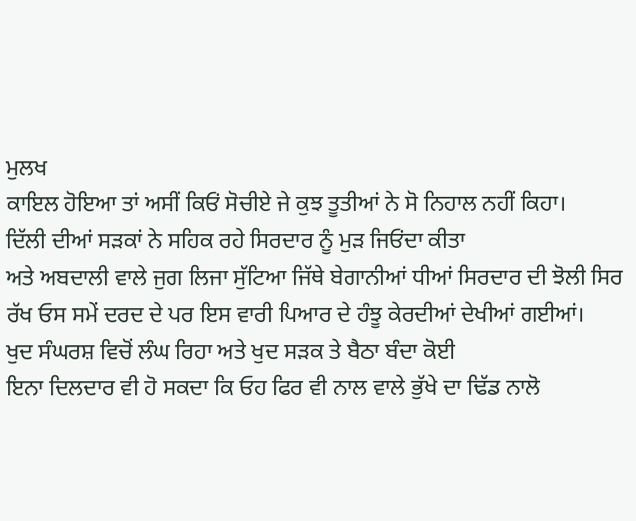ਮੁਲਖ
ਕਾਇਲ ਹੋਇਆ ਤਾਂ ਅਸੀਂ ਕਿਓਂ ਸੋਚੀਏ ਜੇ ਕੁਝ ਤੂਤੀਆਂ ਨੇ ਸੋ ਨਿਹਾਲ ਨਹੀਂ ਕਿਹਾ।
ਦਿੱਲੀ ਦੀਆਂ ਸੜਕਾਂ ਨੇ ਸਹਿਕ ਰਹੇ ਸਿਰਦਾਰ ਨੂੰ ਮੁੜ ਜਿਓਂਦਾ ਕੀਤਾ
ਅਤੇ ਅਬਦਾਲੀ ਵਾਲੇ ਜੁਗ ਲਿਜਾ ਸੁੱਟਿਆ ਜਿੱਥੇ ਬੇਗਾਨੀਆਂ ਧੀਆਂ ਸਿਰਦਾਰ ਦੀ ਝੋਲੀ ਸਿਰ
ਰੱਖ ਓਸ ਸਮੇਂ ਦਰਦ ਦੇ ਪਰ ਇਸ ਵਾਰੀ ਪਿਆਰ ਦੇ ਹੰਝੂ ਕੇਰਦੀਆਂ ਦੇਖੀਆਂ ਗਈਆਂ।
ਖੁਦ ਸੰਘਰਸ਼ ਵਿਚੋਂ ਲੰਘ ਰਿਹਾ ਅਤੇ ਖੁਦ ਸੜਕ ਤੇ ਬੈਠਾ ਬੰਦਾ ਕੋਈ
ਇਨਾ ਦਿਲਦਾਰ ਵੀ ਹੋ ਸਕਦਾ ਕਿ ਓਹ ਫਿਰ ਵੀ ਨਾਲ ਵਾਲੇ ਭੁੱਖੇ ਦਾ ਢਿੱਡ ਨਾਲੋ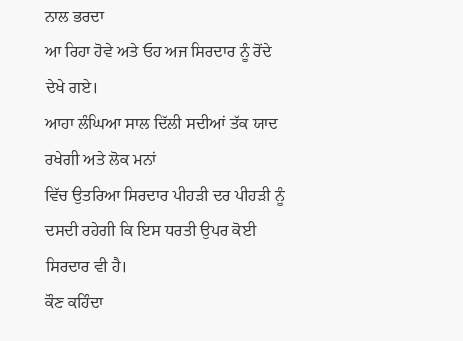ਨਾਲ ਭਰਦਾ
ਆ ਰਿਹਾ ਹੋਵੇ ਅਤੇ ਓਹ ਅਜ ਸਿਰਦਾਰ ਨੂੰ ਰੋਂਦੇ ਦੇਖੇ ਗਏ।
ਆਹਾ ਲੰਘਿਆ ਸਾਲ ਦਿੱਲੀ ਸਦੀਆਂ ਤੱਕ ਯਾਦ ਰਖੇਗੀ ਅਤੇ ਲੋਕ ਮਨਾਂ
ਵਿੱਚ ਉਤਰਿਆ ਸਿਰਦਾਰ ਪੀਹੜੀ ਦਰ ਪੀਹੜੀ ਨੂੰ ਦਸਦੀ ਰਹੇਗੀ ਕਿ ਇਸ ਧਰਤੀ ਉਪਰ ਕੋਈ
ਸਿਰਦਾਰ ਵੀ ਹੈ।
ਕੌਣ ਕਹਿੰਦਾ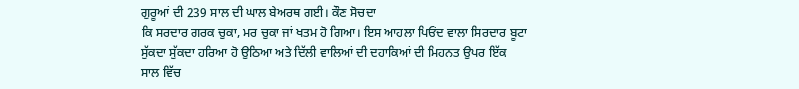ਗੁਰੂਆਂ ਦੀ 239 ਸਾਲ ਦੀ ਘਾਲ ਬੇਅਰਥ ਗਈ। ਕੌਣ ਸੋਚਦਾ
ਕਿ ਸਰਦਾਰ ਗਰਕ ਚੁਕਾ, ਮਰ ਚੁਕਾ ਜਾਂ ਖਤਮ ਹੋ ਗਿਆ। ਇਸ ਆਹਲਾ ਪਿਓਂਦ ਵਾਲਾ ਸਿਰਦਾਰ ਬੂਟਾ
ਸੁੱਕਦਾ ਸੁੱਕਦਾ ਹਰਿਆ ਹੋ ਉਠਿਆ ਅਤੇ ਦਿੱਲੀ ਵਾਲਿਆਂ ਦੀ ਦਹਾਕਿਆਂ ਦੀ ਮਿਹਨਤ ਉਪਰ ਇੱਕ
ਸਾਲ ਵਿੱਚ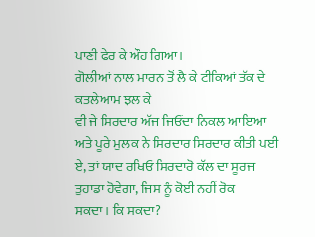ਪਾਣੀ ਫੇਰ ਕੇ ਔਹ ਗਿਆ।
ਗੋਲੀਆਂ ਨਾਲ ਮਾਰਨ ਤੋਂ ਲੈ ਕੇ ਟੀਕਿਆਂ ਤੱਕ ਦੇ ਕਤਲੇਆਮ ਝਲ ਕੇ
ਵੀ ਜੇ ਸਿਰਦਾਰ ਅੱਜ ਜਿਓਂਦਾ ਨਿਕਲ ਆਇਆ ਅਤੇ ਪੂਰੇ ਮੁਲਕ ਨੇ ਸਿਰਦਾਰ ਸਿਰਦਾਰ ਕੀਤੀ ਪਈ
ਏ, ਤਾਂ ਯਾਦ ਰਖਿਓ ਸਿਰਦਾਰੋ ਕੱਲ ਦਾ ਸੂਰਜ ਤੁਹਾਡਾ ਹੋਵੇਗਾ, ਜਿਸ ਨੂੰ ਕੋਈ ਨਹੀਂ ਰੋਕ
ਸਕਦਾ। ਕਿ ਸਕਦਾ?